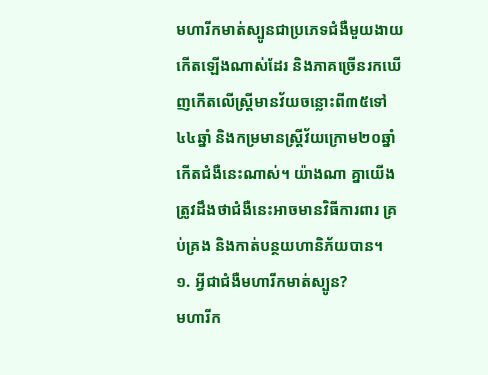មហារីកមាត់ស្បូនជាប្រភេទជំងឺមួយងាយកើតឡើងណាស់ដែរ និងភាគច្រើនរកឃើញកើតលើស្រ្តីមានវ័យចន្លោះពី៣៥ទៅ៤៤ឆ្នាំ និងកម្រមានស្រ្តីវ័យក្រោម២០ឆ្នាំកើតជំងឺនេះណាស់។ យ៉ាងណា គ្នាយើងត្រូវដឹងថាជំងឺនេះអាចមានវិធីការពារ គ្រប់គ្រង និងកាត់បន្ថយហានិភ័យបាន។
១. អ្វីជាជំងឺមហារីកមាត់ស្បូន?
មហារីក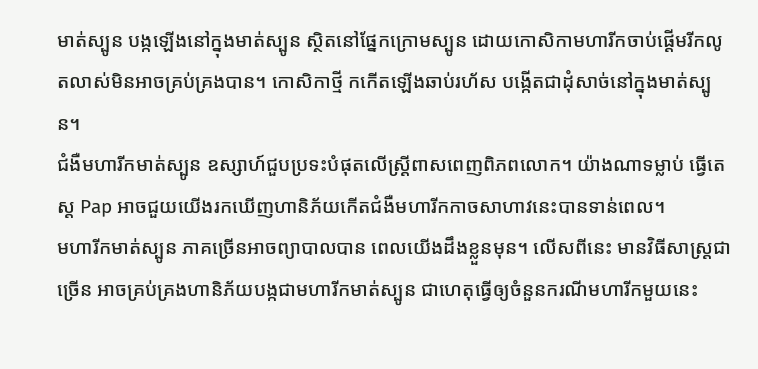មាត់ស្បូន បង្កឡើងនៅក្នុងមាត់ស្បូន ស្ថិតនៅផ្នែកក្រោមស្បូន ដោយកោសិកាមហារីកចាប់ផ្តើមរីកលូតលាស់មិនអាចគ្រប់គ្រងបាន។ កោសិកាថ្មី កកើតឡើងឆាប់រហ័ស បង្កើតជាដុំសាច់នៅក្នុងមាត់ស្បូន។
ជំងឺមហារីកមាត់ស្បូន ឧស្សាហ៍ជួបប្រទះបំផុតលើស្រ្ដីពាសពេញពិភពលោក។ យ៉ាងណាទម្លាប់ ធ្វើតេស្ត Pap អាចជួយយើងរកឃើញហានិភ័យកើតជំងឺមហារីកកាចសាហាវនេះបានទាន់ពេល។
មហារីកមាត់ស្បូន ភាគច្រើនអាចព្យាបាលបាន ពេលយើងដឹងខ្លួនមុន។ លើសពីនេះ មានវិធីសាស្រ្តជាច្រើន អាចគ្រប់គ្រងហានិភ័យបង្កជាមហារីកមាត់ស្បូន ជាហេតុធ្វើឲ្យចំនួនករណីមហារីកមួយនេះ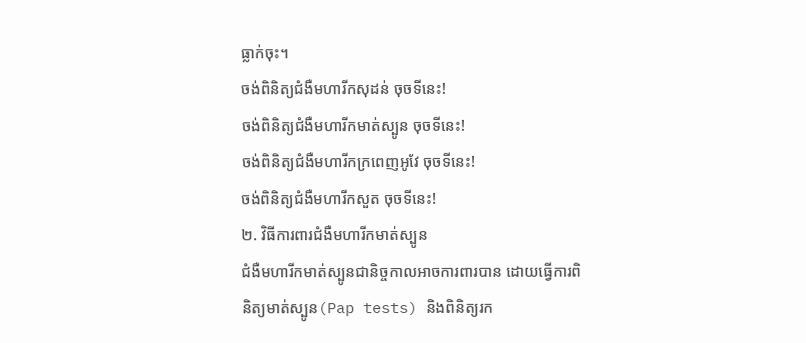ធ្លាក់ចុះ។
ចង់ពិនិត្យជំងឺមហារីកសុដន់ ចុចទីនេះ!
ចង់ពិនិត្យជំងឺមហារីកមាត់ស្បូន ចុចទីនេះ!
ចង់ពិនិត្យជំងឺមហារីកក្រពេញអូវែ ចុចទីនេះ!
ចង់ពិនិត្យជំងឺមហារីកសួត ចុចទីនេះ!
២. វិធីការពារជំងឺមហារីកមាត់ស្បូន
ជំងឺមហារីកមាត់ស្បូនជានិច្ចកាលអាចការពារបាន ដោយធ្វើការពិនិត្យមាត់ស្បូន(Pap tests) និងពិនិត្យរក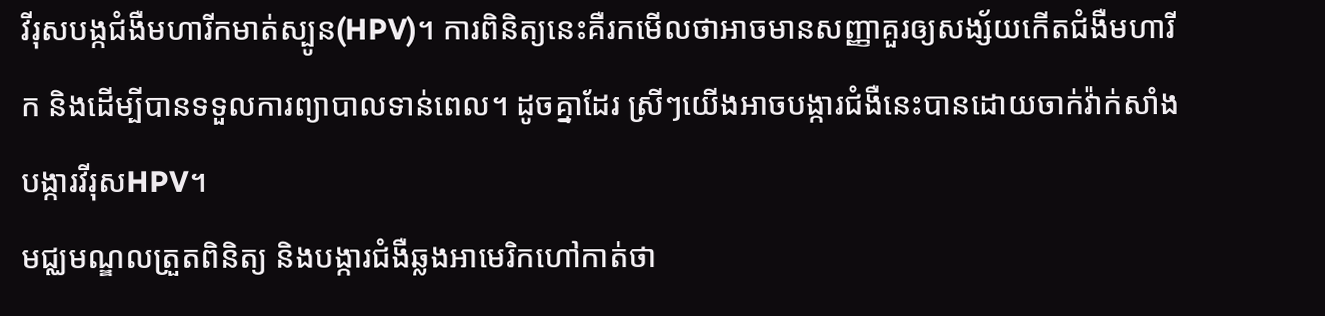វីរុសបង្កជំងឺមហារីកមាត់ស្បូន(HPV)។ ការពិនិត្យនេះគឺរកមើលថាអាចមានសញ្ញាគួរឲ្យសង្ស័យកើតជំងឺមហារីក និងដើម្បីបានទទួលការព្យាបាលទាន់ពេល។ ដូចគ្នាដែរ ស្រីៗយើងអាចបង្ការជំងឺនេះបានដោយចាក់វ៉ាក់សាំងបង្ការវីរុសHPV។
មជ្ឈមណ្ឌលត្រួតពិនិត្យ និងបង្ការជំងឺឆ្លងអាមេរិកហៅកាត់ថា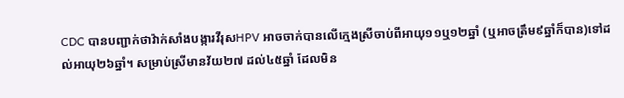CDC បានបញ្ជាក់ថាវ៉ាក់សាំងបង្ការវីរុសHPV អាចចាក់បានលើក្មេងស្រីចាប់ពីអាយុ១១ឬ១២ឆ្នាំ (ឬអាចត្រឹម៩ឆ្នាំក៏បាន)ទៅដល់អាយុ២៦ឆ្នាំ។ សម្រាប់ស្រីមានវ័យ២៧ ដល់៤៥ឆ្នាំ ដែលមិន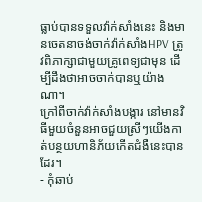ធ្លាប់បានទទួលវ៉ាក់សាំងនេះ និងមានចេតនាចង់ចាក់វ៉ាក់សាំងHPV ត្រូវពិភាក្សាជាមួយគ្រូពេទ្យជាមុន ដើម្បីដឹងថាអាចចាក់បានឬយ៉ាងណា។
ក្រៅពីចាក់វ៉ាក់សាំងបង្ការ នៅមានវិធីមួយចំនួនអាចជួយស្រីៗយើងកាត់បន្ថយហានិភ័យកើតជំងឺនេះបានដែរ។
- កុំឆាប់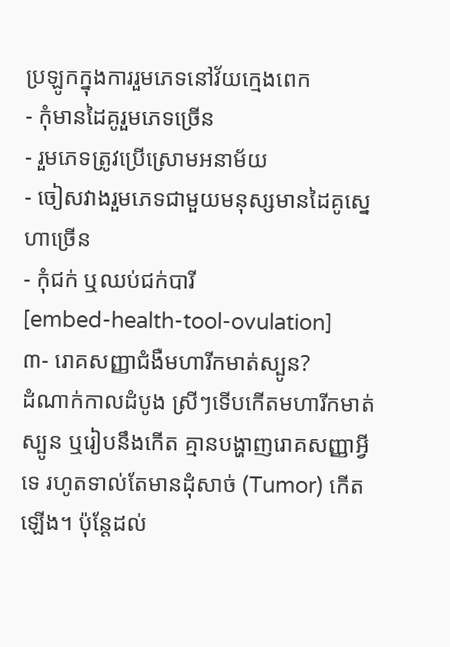ប្រឡូកក្នុងការរួមភេទនៅវ័យក្មេងពេក
- កុំមានដៃគូរួមភេទច្រើន
- រួមភេទត្រូវប្រើស្រោមអនាម័យ
- ចៀសវាងរួមភេទជាមួយមនុស្សមានដៃគូស្នេហាច្រើន
- កុំជក់ ឬឈប់ជក់បារី
[embed-health-tool-ovulation]
៣- រោគសញ្ញាជំងឺមហារីកមាត់ស្បូន?
ដំណាក់កាលដំបូង ស្រីៗទើបកើតមហារីកមាត់ស្បូន ឬរៀបនឹងកើត គ្មានបង្ហាញរោគសញ្ញាអ្វីទេ រហូតទាល់តែមានដុំសាច់ (Tumor) កើតឡើង។ ប៉ុន្តែដល់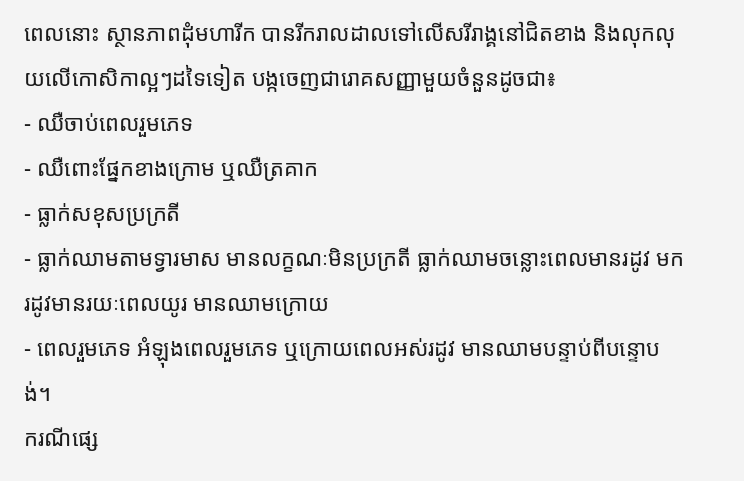ពេលនោះ ស្ថានភាពដុំមហារីក បានរីករាលដាលទៅលើសរីរាង្គនៅជិតខាង និងលុកលុយលើកោសិកាល្អៗដទៃទៀត បង្កចេញជារោគសញ្ញាមួយចំនួនដូចជា៖
- ឈឺចាប់ពេលរួមភេទ
- ឈឺពោះផ្នែកខាងក្រោម ឬឈឺត្រគាក
- ធ្លាក់សខុសប្រក្រតី
- ធ្លាក់ឈាមតាមទ្វារមាស មានលក្ខណៈមិនប្រក្រតី ធ្លាក់ឈាមចន្លោះពេលមានរដូវ មករដូវមានរយៈពេលយូរ មានឈាមក្រោយ
- ពេលរួមភេទ អំឡុងពេលរួមភេទ ឬក្រោយពេលអស់រដូវ មានឈាមបន្ទាប់ពីបន្ទោបង់។
ករណីផ្សេ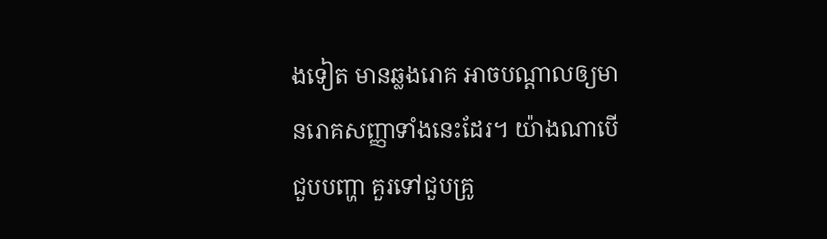ងទៀត មានឆ្លងរោគ អាចបណ្ដាលឲ្យមានរោគសញ្ញាទាំងនេះដែរ។ យ៉ាងណាបើជួបបញ្ហា គួរទៅជួបគ្រូ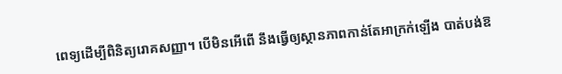ពេទ្យដើម្បីពិនិត្យរោគសញ្ញា។ បើមិនអើពើ នឹងធ្វើឲ្យស្ថានភាពកាន់តែអាក្រក់ឡើង បាត់បង់ឱ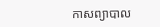កាសព្យាបាល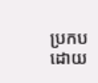ប្រកបដោយ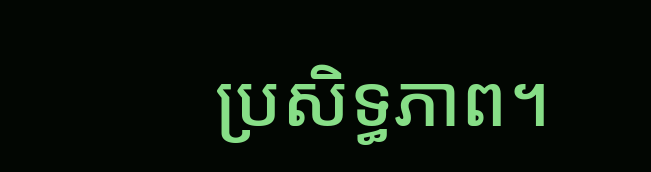ប្រសិទ្ធភាព។